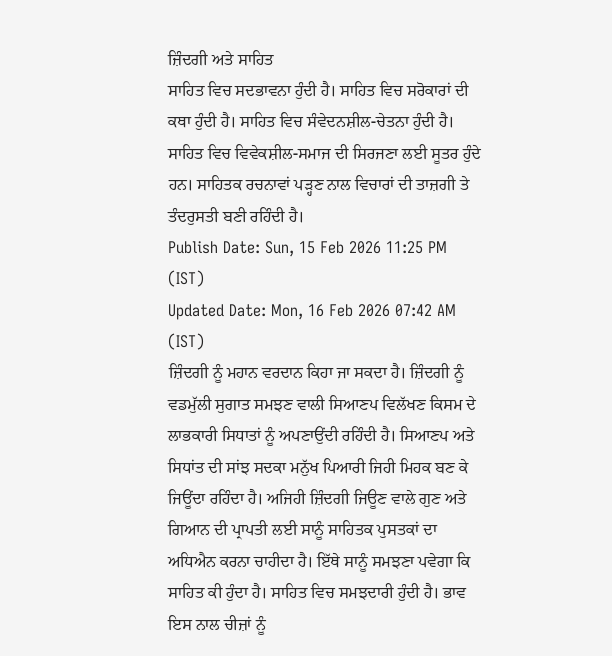ਜ਼ਿੰਦਗੀ ਅਤੇ ਸਾਹਿਤ
ਸਾਹਿਤ ਵਿਚ ਸਦਭਾਵਨਾ ਹੁੰਦੀ ਹੈ। ਸਾਹਿਤ ਵਿਚ ਸਰੋਕਾਰਾਂ ਦੀ ਕਥਾ ਹੁੰਦੀ ਹੈ। ਸਾਹਿਤ ਵਿਚ ਸੰਵੇਦਨਸ਼ੀਲ-ਚੇਤਨਾ ਹੁੰਦੀ ਹੈ। ਸਾਹਿਤ ਵਿਚ ਵਿਵੇਕਸ਼ੀਲ-ਸਮਾਜ ਦੀ ਸਿਰਜਣਾ ਲਈ ਸੂਤਰ ਹੁੰਦੇ ਹਨ। ਸਾਹਿਤਕ ਰਚਨਾਵਾਂ ਪੜ੍ਹਣ ਨਾਲ ਵਿਚਾਰਾਂ ਦੀ ਤਾਜ਼ਗੀ ਤੇ ਤੰਦਰੁਸਤੀ ਬਣੀ ਰਹਿੰਦੀ ਹੈ।
Publish Date: Sun, 15 Feb 2026 11:25 PM (IST)
Updated Date: Mon, 16 Feb 2026 07:42 AM (IST)
ਜ਼ਿੰਦਗੀ ਨੂੰ ਮਹਾਨ ਵਰਦਾਨ ਕਿਹਾ ਜਾ ਸਕਦਾ ਹੈ। ਜ਼ਿੰਦਗੀ ਨੂੰ ਵਡਮੁੱਲੀ ਸੁਗਾਤ ਸਮਝਣ ਵਾਲੀ ਸਿਆਣਪ ਵਿਲੱਖਣ ਕਿਸਮ ਦੇ ਲਾਭਕਾਰੀ ਸਿਧਾਤਾਂ ਨੂੰ ਅਪਣਾਉਂਦੀ ਰਹਿੰਦੀ ਹੈ। ਸਿਆਣਪ ਅਤੇ ਸਿਧਾਂਤ ਦੀ ਸਾਂਝ ਸਦਕਾ ਮਨੁੱਖ ਪਿਆਰੀ ਜਿਹੀ ਮਿਹਕ ਬਣ ਕੇ ਜਿਊਂਦਾ ਰਹਿੰਦਾ ਹੈ। ਅਜਿਹੀ ਜ਼ਿੰਦਗੀ ਜਿਊਣ ਵਾਲੇ ਗੁਣ ਅਤੇ ਗਿਆਨ ਦੀ ਪ੍ਰਾਪਤੀ ਲਈ ਸਾਨੂੰ ਸਾਹਿਤਕ ਪੁਸਤਕਾਂ ਦਾ ਅਧਿਐਨ ਕਰਨਾ ਚਾਹੀਦਾ ਹੈ। ਇੱਥੇ ਸਾਨੂੰ ਸਮਝਣਾ ਪਵੇਗਾ ਕਿ ਸਾਹਿਤ ਕੀ ਹੁੰਦਾ ਹੈ। ਸਾਹਿਤ ਵਿਚ ਸਮਝਦਾਰੀ ਹੁੰਦੀ ਹੈ। ਭਾਵ ਇਸ ਨਾਲ ਚੀਜ਼ਾਂ ਨੂੰ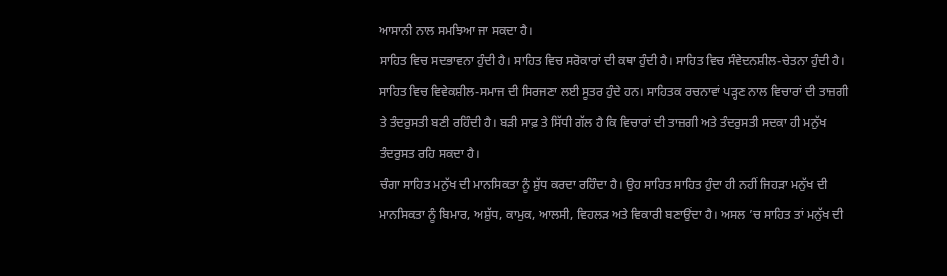ਆਸਾਨੀ ਨਾਲ ਸਮਝਿਆ ਜਾ ਸਕਦਾ ਹੈ।
ਸਾਹਿਤ ਵਿਚ ਸਦਭਾਵਨਾ ਹੁੰਦੀ ਹੈ। ਸਾਹਿਤ ਵਿਚ ਸਰੋਕਾਰਾਂ ਦੀ ਕਥਾ ਹੁੰਦੀ ਹੈ। ਸਾਹਿਤ ਵਿਚ ਸੰਵੇਦਨਸ਼ੀਲ-ਚੇਤਨਾ ਹੁੰਦੀ ਹੈ। ਸਾਹਿਤ ਵਿਚ ਵਿਵੇਕਸ਼ੀਲ-ਸਮਾਜ ਦੀ ਸਿਰਜਣਾ ਲਈ ਸੂਤਰ ਹੁੰਦੇ ਹਨ। ਸਾਹਿਤਕ ਰਚਨਾਵਾਂ ਪੜ੍ਹਣ ਨਾਲ ਵਿਚਾਰਾਂ ਦੀ ਤਾਜ਼ਗੀ ਤੇ ਤੰਦਰੁਸਤੀ ਬਣੀ ਰਹਿੰਦੀ ਹੈ। ਬੜੀ ਸਾਫ਼ ਤੇ ਸਿੱਧੀ ਗੱਲ ਹੈ ਕਿ ਵਿਚਾਰਾਂ ਦੀ ਤਾਜ਼ਗੀ ਅਤੇ ਤੰਦਰੁਸਤੀ ਸਦਕਾ ਹੀ ਮਨੁੱਖ ਤੰਦਰੁਸਤ ਰਹਿ ਸਕਦਾ ਹੈ।
ਚੰਗਾ ਸਾਹਿਤ ਮਨੁੱਖ ਦੀ ਮਾਨਸਿਕਤਾ ਨੂੰ ਸ਼ੁੱਧ ਕਰਦਾ ਰਹਿੰਦਾ ਹੈ। ਉਹ ਸਾਹਿਤ ਸਾਹਿਤ ਹੁੰਦਾ ਹੀ ਨਹੀਂ ਜਿਹੜਾ ਮਨੁੱਖ ਦੀ ਮਾਨਸਿਕਤਾ ਨੂੰ ਬਿਮਾਰ, ਅਸ਼ੁੱਧ, ਕਾਮੁਕ, ਆਲਸੀ, ਵਿਹਲੜ ਅਤੇ ਵਿਕਾਰੀ ਬਣਾਉਂਦਾ ਹੈ। ਅਸਲ ’ਚ ਸਾਹਿਤ ਤਾਂ ਮਨੁੱਖ ਦੀ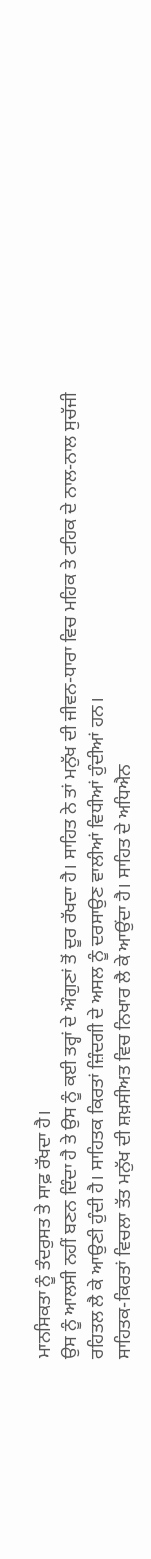ਮਾਨਸਿਕਤਾ ਨੂੰ ਤੰਦਰੁਸਤ ਤੇ ਸਾਫ਼ ਰੱਖਦਾ ਹੈ।
ਉਸ ਨੂੰ ਆਲਸੀ ਨਹੀਂ ਬਣਨ ਦਿੰਦਾ ਹੈ ਤੇ ਉਸ ਨੂੰ ਕਈ ਤਰ੍ਹਾਂ ਦੇ ਔਗੁਣਾਂ ਤੋਂ ਦੂਰ ਰੱਖਦਾ ਹੈ। ਸਾਹਿਤ ਨੇ ਤਾਂ ਮਨੁੱਖ ਦੀ ਜੀਵਨ-ਧਾਰਾ ਵਿਚ ਮਹਿਕ ਤੇ ਟਹਿਕ ਦੇ ਨਾਲ-ਨਾਲ ਸੁਚੱਜੀ ਰਹਿਤਲ ਲੈ ਕੇ ਆਉਣੀ ਹੁੰਦੀ ਹੈ। ਸਾਹਿਤਕ ਕਿਰਤਾਂ ਜ਼ਿੰਦਗੀ ਦੇ ਅਸਲ ਨੂੰ ਦਰਸਾਉਣ ਵਾਲੀਆਂ ਵਿਧੀਆਂ ਹੁੰਦੀਆਂ ਹਨ।
ਸਾਹਿਤਕ-ਕਿਰਤਾਂ ਵਿਚਲਾ ਤੱਤ ਮਨੁੱਖ ਦੀ ਸ਼ਖ਼ਸੀਅਤ ਵਿਚ ਨਿਖਾਰ ਲੈ ਕੇ ਆਉਂਦਾ ਹੈ। ਸਾਹਿਤ ਦੇ ਅਧਿਐਨ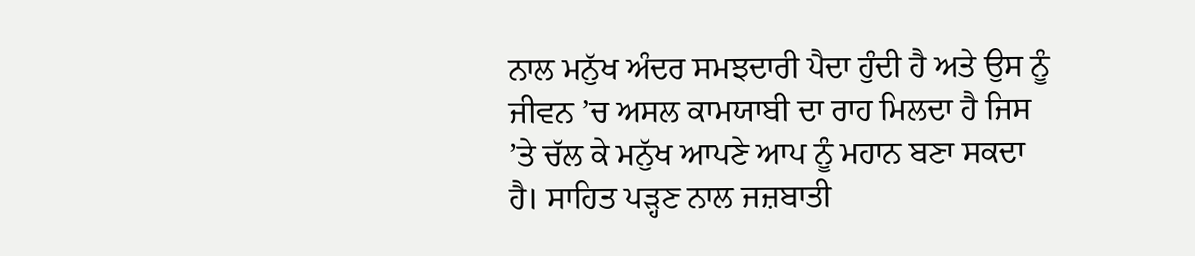ਨਾਲ ਮਨੁੱਖ ਅੰਦਰ ਸਮਝਦਾਰੀ ਪੈਦਾ ਹੁੰਦੀ ਹੈ ਅਤੇ ਉਸ ਨੂੰ ਜੀਵਨ ’ਚ ਅਸਲ ਕਾਮਯਾਬੀ ਦਾ ਰਾਹ ਮਿਲਦਾ ਹੈ ਜਿਸ ’ਤੇ ਚੱਲ ਕੇ ਮਨੁੱਖ ਆਪਣੇ ਆਪ ਨੂੰ ਮਹਾਨ ਬਣਾ ਸਕਦਾ ਹੈ। ਸਾਹਿਤ ਪੜ੍ਹਣ ਨਾਲ ਜਜ਼ਬਾਤੀ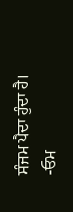ਸੰਜਮ ਪੈਦਾ ਹੁੰਦਾ ਹੈ।
-ਓਮ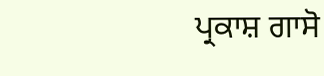ਪ੍ਰਕਾਸ਼ ਗਾਸੋ